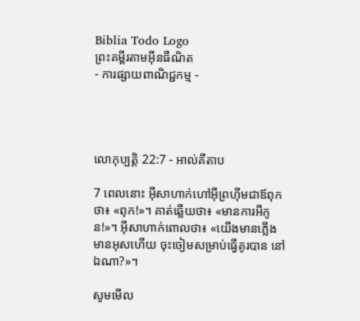Biblia Todo Logo
ព្រះគម្ពីរតាមអ៊ីនធឺណិត
- ការផ្សាយពាណិជ្ជកម្ម -




លោកុ‌ប្បត្តិ 22:7 - អាល់គីតាប

7 ពេលនោះ អ៊ីសា‌ហាក់ហៅអ៊ីព្រហ៊ីមជាឪពុកថា៖ «ពុក!»។ គាត់ឆ្លើយថា៖ «មានការអីកូន!»។ អ៊ីសា‌ហាក់ពោលថា៖ «យើងមានភ្លើង មានអុសហើយ ចុះចៀមសម្រាប់ធ្វើគូរបាន នៅឯណា?»។

សូមមើល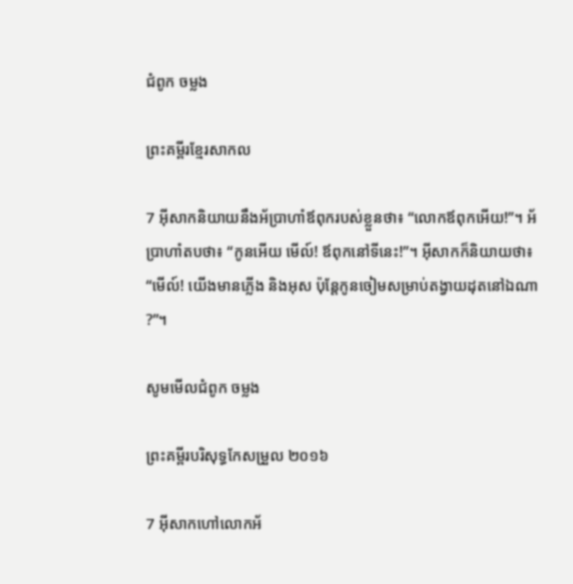ជំពូក ចម្លង

ព្រះគម្ពីរខ្មែរសាកល

7 អ៊ីសាកនិយាយនឹងអ័ប្រាហាំឪពុករបស់ខ្លួនថា៖ “លោកឪពុកអើយ!”។ អ័ប្រាហាំតបថា៖ “កូនអើយ មើល៍! ឪពុកនៅទីនេះ!”។ អ៊ីសាកក៏និយាយថា៖ “មើល៍! យើងមានភ្លើង និងអុស ប៉ុន្តែកូនចៀមសម្រាប់តង្វាយដុតនៅឯណា?”។

សូមមើលជំពូក ចម្លង

ព្រះគម្ពីរបរិសុទ្ធកែសម្រួល ២០១៦

7 អ៊ីសាកហៅលោកអ័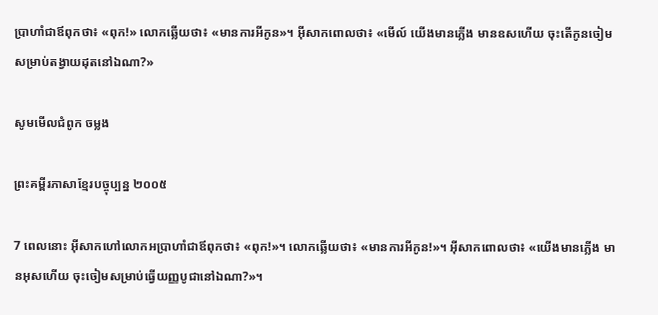ប្រា‌ហាំជាឪពុកថា៖ «ពុក!» លោកឆ្លើយថា៖ «មានការអីកូន»។ អ៊ីសាកពោលថា៖ «មើល៍ យើងមានភ្លើង មានឧសហើយ ចុះតើកូនចៀមសម្រាប់តង្វាយដុតនៅឯណា?»

សូមមើលជំពូក ចម្លង

ព្រះគម្ពីរភាសាខ្មែរបច្ចុប្បន្ន ២០០៥

7 ពេលនោះ អ៊ីសាកហៅលោកអប្រាហាំជាឪពុកថា៖ «ពុក!»។ លោកឆ្លើយថា៖ «មានការអីកូន!»។ អ៊ីសាកពោលថា៖ «យើងមានភ្លើង មានអុសហើយ ចុះចៀមសម្រាប់ធ្វើយញ្ញ‌បូជានៅឯណា?»។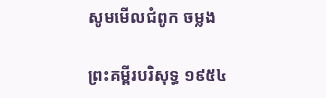សូមមើលជំពូក ចម្លង

ព្រះគម្ពីរបរិសុទ្ធ ១៩៥៤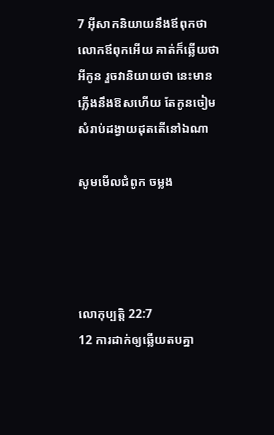7 អ៊ីសាកនិយាយនឹងឪពុកថា លោកឪពុកអើយ គាត់ក៏ឆ្លើយថា អីកូន រួចវានិយាយថា នេះមានភ្លើងនឹងឱសហើយ តែកូនចៀមសំរាប់ដង្វាយដុតតើនៅឯណា

សូមមើលជំពូក ចម្លង




លោកុ‌ប្បត្តិ 22:7
12 ការដាក់ឲ្យឆ្លើយតបគ្នា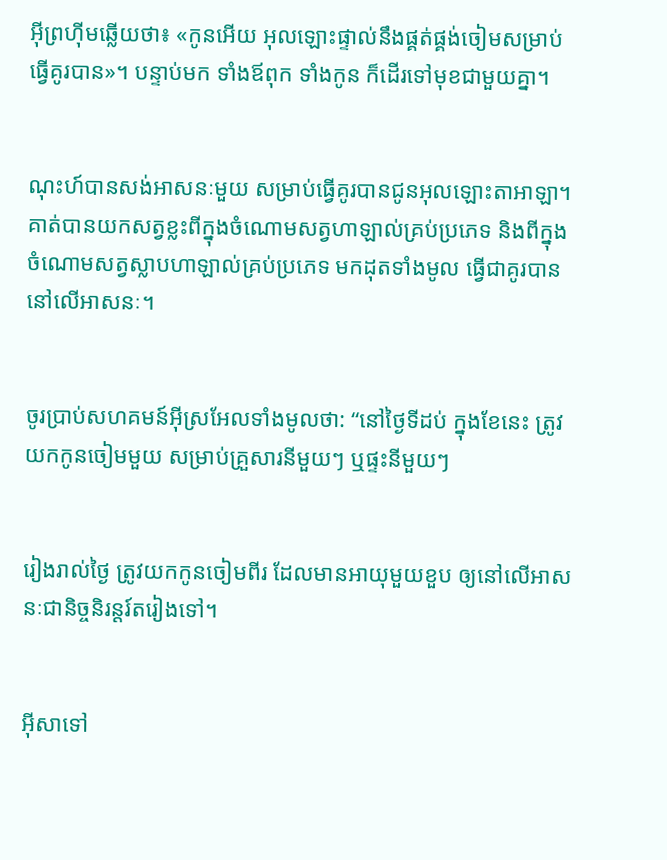អ៊ីព្រហ៊ីមឆ្លើយថា៖ «កូនអើយ អុលឡោះផ្ទាល់នឹងផ្គត់ផ្គង់ចៀមសម្រាប់ធ្វើគូរបាន»។ បន្ទាប់មក ទាំងឪពុក ទាំងកូន ក៏ដើរទៅមុខជាមួយគ្នា។


ណុះហ៍បានសង់អាសនៈមួយ សម្រាប់ធ្វើគូរបានជូនអុលឡោះ‌តាអាឡា។ គាត់បានយកសត្វខ្លះពីក្នុងចំណោមសត្វហាឡាល់គ្រប់ប្រភេទ និងពីក្នុងចំណោមសត្វស្លាបហាឡាល់គ្រប់ប្រភេទ មកដុតទាំងមូល ធ្វើជាគូរបាននៅលើអាសនៈ។


ចូរប្រាប់សហគមន៍អ៊ីស្រ‌អែលទាំងមូលថា: “នៅថ្ងៃទីដប់ ក្នុងខែនេះ ត្រូវយកកូនចៀមមួយ សម្រាប់គ្រួសារនីមួយៗ ឬផ្ទះនីមួយៗ


រៀងរាល់ថ្ងៃ ត្រូវយកកូនចៀមពីរ ដែលមានអាយុមួយខួប ឲ្យនៅលើអាសនៈជានិច្ចនិរន្តរ៍តរៀងទៅ។


អ៊ីសាទៅ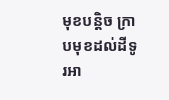មុខបន្ដិច ក្រាបមុខដល់ដីទូរអា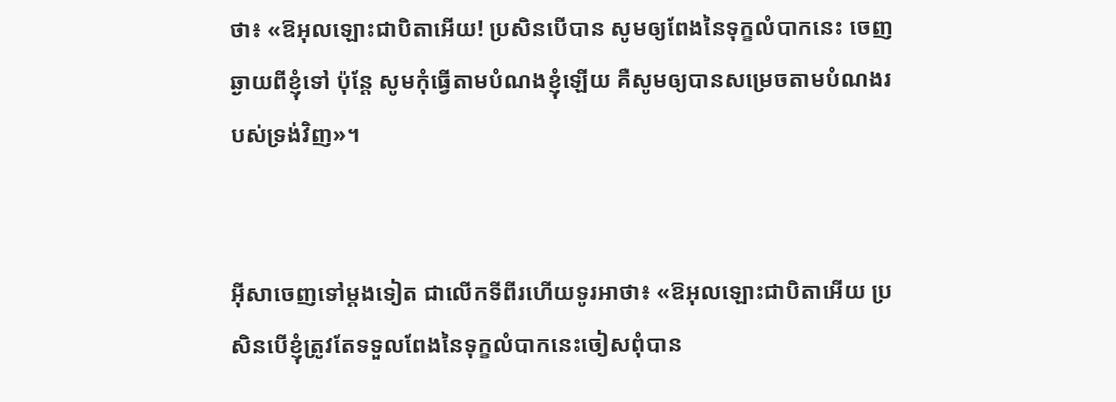ថា៖ «ឱអុលឡោះជាបិតាអើយ! ប្រសិនបើបាន សូមឲ្យពែងនៃទុក្ខលំបាកនេះ ចេញឆ្ងាយពីខ្ញុំទៅ ប៉ុន្ដែ សូមកុំធ្វើតាមបំណងខ្ញុំឡើយ គឺសូមឲ្យបានសម្រេចតាមបំណងរបស់ទ្រង់វិញ»។


អ៊ីសាចេញទៅម្ដងទៀត ជាលើកទីពីរហើយទូរអាថា៖ «ឱអុលឡោះជាបិតាអើយ ប្រសិនបើខ្ញុំត្រូវតែទទួលពែងនៃទុក្ខលំបាកនេះចៀសពុំបាន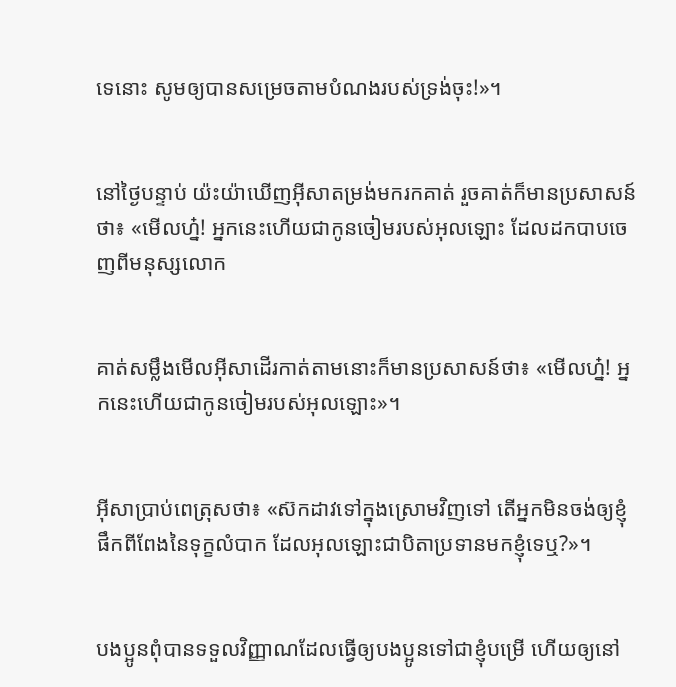ទេនោះ សូមឲ្យបានសម្រេចតាមបំណងរបស់ទ្រង់ចុះ!»។


នៅថ្ងៃបន្ទាប់ យ៉ះយ៉ាឃើញអ៊ីសាតម្រង់មករកគាត់ រួចគាត់ក៏មានប្រសាសន៍ថា៖ «មើលហ្ន៎! អ្នកនេះហើយជាកូនចៀមរបស់អុលឡោះ ដែលដកបាបចេញពីមនុស្សលោក


គាត់សម្លឹងមើលអ៊ីសាដើរកាត់តាមនោះក៏មានប្រសាសន៍ថា៖ «មើលហ្ន៎! អ្នកនេះហើយជាកូនចៀមរបស់អុលឡោះ»។


អ៊ីសាប្រាប់ពេត្រុសថា៖ «ស៊កដាវទៅក្នុងស្រោមវិញទៅ តើអ្នកមិនចង់ឲ្យខ្ញុំផឹកពីពែងនៃទុក្ខលំបាក ដែលអុលឡោះជាបិតាប្រទានមកខ្ញុំទេឬ?»។


បងប្អូនពុំបានទទួលវិញ្ញាណដែលធ្វើឲ្យបងប្អូនទៅជាខ្ញុំបម្រើ ហើយឲ្យនៅ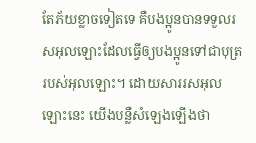តែភ័យខ្លាចទៀតទេ គឺបងប្អូនបានទទួលរស‌អុលឡោះដែលធ្វើឲ្យបងប្អូនទៅជាបុត្ររបស់អុលឡោះ។ ដោយ‌សាររស‌អុលឡោះនេះ យើងបន្លឺសំឡេងឡើងថា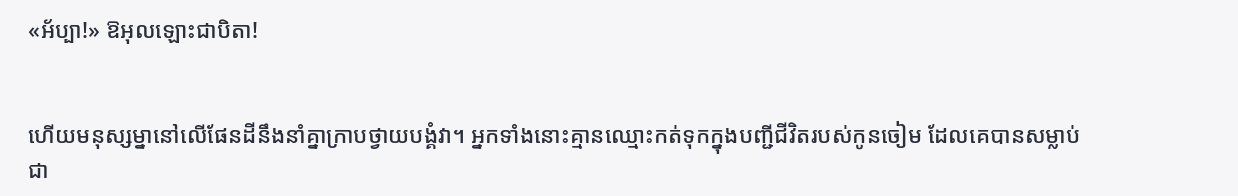«អ័ប្បា!» ឱអុលឡោះជាបិតា!


ហើយមនុស្ស‌ម្នានៅលើផែនដីនឹងនាំគ្នាក្រាបថ្វាយ‌បង្គំវា។ អ្នកទាំងនោះគ្មានឈ្មោះកត់ទុកក្នុងបញ្ជីជីវិតរបស់កូនចៀម ដែលគេបានសម្លាប់ ជា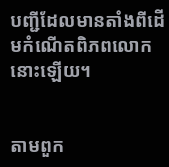បញ្ជីដែលមានតាំងពីដើមកំណើតពិភពលោកនោះឡើយ។


តាមពួក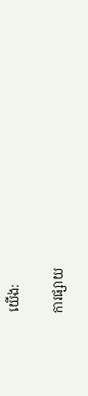យើង:

ការផ្សាយ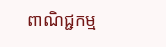ពាណិជ្ជកម្ម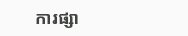ការផ្សា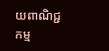យពាណិជ្ជកម្ម